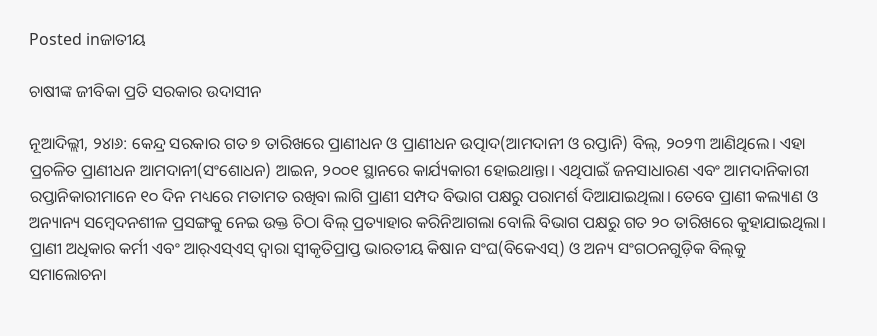Posted inଜାତୀୟ

ଚାଷୀଙ୍କ ଜୀବିକା ପ୍ରତି ସରକାର ଉଦାସୀନ

ନୂଆଦିଲ୍ଲୀ, ୨୪ା୬: କେନ୍ଦ୍ର ସରକାର ଗତ ୭ ତାରିଖରେ ପ୍ରାଣୀଧନ ଓ ପ୍ରାଣୀଧନ ଉତ୍ପାଦ(ଆମଦାନୀ ଓ ରପ୍ତାନି) ବିଲ୍‌, ୨୦୨୩ ଆଣିଥିଲେ। ଏହା ପ୍ରଚଳିତ ପ୍ରାଣୀଧନ ଆମଦାନୀ(ସଂଶୋଧନ) ଆଇନ, ୨୦୦୧ ସ୍ଥାନରେ କାର୍ଯ୍ୟକାରୀ ହୋଇଥାନ୍ତା। ଏଥିପାଇଁ ଜନସାଧାରଣ ଏବଂ ଆମଦାନିକାରୀ ରପ୍ତାନିକାରୀମାନେ ୧୦ ଦିନ ମଧ୍ୟରେ ମତାମତ ରଖିବା ଲାଗି ପ୍ରାଣୀ ସମ୍ପଦ ବିଭାଗ ପକ୍ଷରୁ ପରାମର୍ଶ ଦିଆଯାଇଥିଲା। ତେବେ ପ୍ରାଣୀ କଲ୍ୟାଣ ଓ ଅନ୍ୟାନ୍ୟ ସମ୍ବେଦନଶୀଳ ପ୍ରସଙ୍ଗକୁ ନେଇ ଉକ୍ତ ଚିଠା ବିଲ୍‌ ପ୍ରତ୍ୟାହାର କରିନିଆଗଲା ବୋଲି ବିଭାଗ ପକ୍ଷରୁ ଗତ ୨୦ ତାରିଖରେ କୁହାଯାଇଥିଲା। ପ୍ରାଣୀ ଅଧିକାର କର୍ମୀ ଏବଂ ଆର୍‌ଏସ୍‌ଏସ୍‌ ଦ୍ୱାରା ସ୍ବୀକୃତିପ୍ରାପ୍ତ ଭାରତୀୟ କିଷାନ ସଂଘ(ବିକେଏସ୍‌) ଓ ଅନ୍ୟ ସଂଗଠନଗୁଡ଼ିକ ବିଲ୍‌କୁ ସମାଲୋଚନା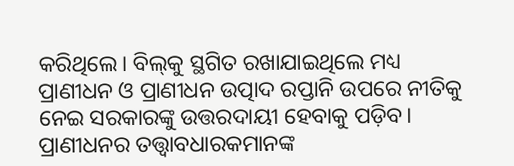କରିଥିଲେ। ବିଲ୍‌କୁ ସ୍ଥଗିତ ରଖାଯାଇଥିଲେ ମଧ୍ୟ ପ୍ରାଣୀଧନ ଓ ପ୍ରାଣୀଧନ ଉତ୍ପାଦ ରପ୍ତାନି ଉପରେ ନୀତିକୁ ନେଇ ସରକାରଙ୍କୁ ଉତ୍ତରଦାୟୀ ହେବାକୁ ପଡ଼ିବ। ପ୍ରାଣୀଧନର ତତ୍ତ୍ୱାବଧାରକମାନଙ୍କ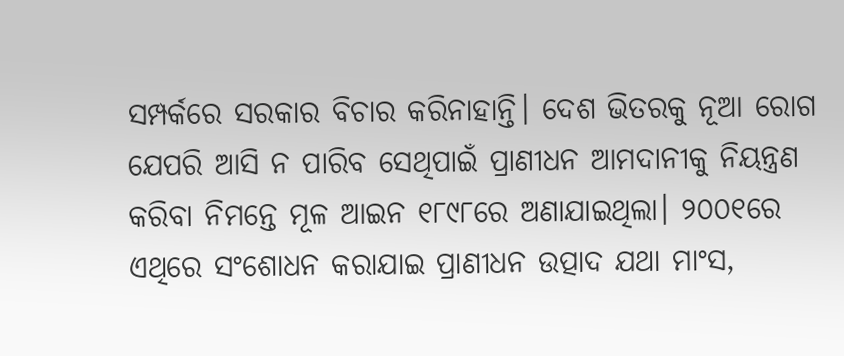ସମ୍ପର୍କରେ ସରକାର ବିଚାର କରିନାହାନ୍ତି। ଦେଶ ଭିତରକୁ ନୂଆ ରୋଗ ଯେପରି ଆସି ନ ପାରିବ ସେଥିପାଇଁ ପ୍ରାଣୀଧନ ଆମଦାନୀକୁ ନିୟନ୍ତ୍ରଣ କରିବା ନିମନ୍ତେ ମୂଳ ଆଇନ ୧୮୯୮ରେ ଅଣାଯାଇଥିଲା। ୨୦୦୧ରେ ଏଥିରେ ସଂଶୋଧନ କରାଯାଇ ପ୍ରାଣୀଧନ ଉତ୍ପାଦ ଯଥା ମାଂସ,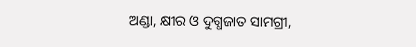ଅଣ୍ଡା, କ୍ଷୀର ଓ ଦୁଗ୍ଧଜାତ ସାମଗ୍ରୀ,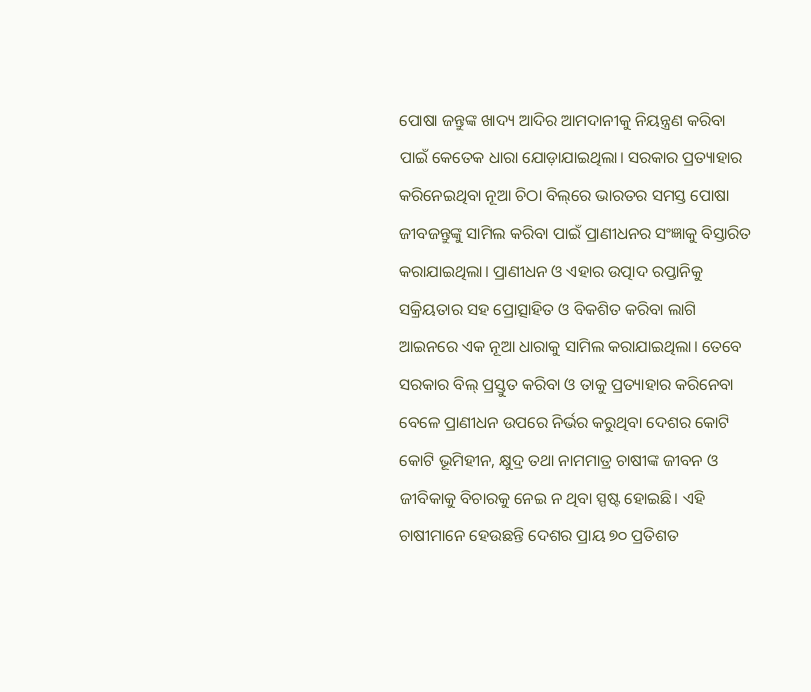ପୋଷା ଜନ୍ତୁଙ୍କ ଖାଦ୍ୟ ଆଦିର ଆମଦାନୀକୁ ନିୟନ୍ତ୍ରଣ କରିବା ପାଇଁ କେତେକ ଧାରା ଯୋଡ଼ାଯାଇଥିଲା। ସରକାର ପ୍ରତ୍ୟାହାର କରିନେଇଥିବା ନୂଆ ଚିଠା ବିଲ୍‌ରେ ଭାରତର ସମସ୍ତ ପୋଷା ଜୀବଜନ୍ତୁଙ୍କୁ ସାମିଲ କରିବା ପାଇଁ ପ୍ରାଣୀଧନର ସଂଜ୍ଞାକୁ ବିସ୍ତାରିତ କରାଯାଇଥିଲା। ପ୍ରାଣୀଧନ ଓ ଏହାର ଉତ୍ପାଦ ରପ୍ତାନିକୁ ସକ୍ରିୟତାର ସହ ପ୍ରୋତ୍ସାହିତ ଓ ବିକଶିତ କରିବା ଲାଗି ଆଇନରେ ଏକ ନୂଆ ଧାରାକୁ ସାମିଲ କରାଯାଇଥିଲା। ତେବେ ସରକାର ବିଲ୍‌ ପ୍ରସ୍ତୁତ କରିବା ଓ ତାକୁ ପ୍ରତ୍ୟାହାର କରିନେବା ବେଳେ ପ୍ରାଣୀଧନ ଉପରେ ନିର୍ଭର କରୁଥିବା ଦେଶର କୋଟି କୋଟି ଭୂମିହୀନ, କ୍ଷୁଦ୍ର ତଥା ନାମମାତ୍ର ଚାଷୀଙ୍କ ଜୀବନ ଓ ଜୀବିକାକୁ ବିଚାରକୁ ନେଇ ନ ଥିବା ସ୍ପଷ୍ଟ ହୋଇଛି। ଏହି ଚାଷୀମାନେ ହେଉଛନ୍ତି ଦେଶର ପ୍ରାୟ ୭୦ ପ୍ରତିଶତ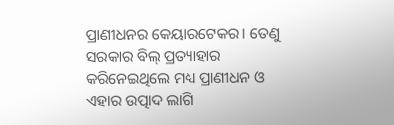ପ୍ରାଣୀଧନର କେୟାରଟେକର। ତେଣୁ ସରକାର ବିଲ୍‌ ପ୍ରତ୍ୟାହାର କରିନେଇଥିଲେ ମଧ୍ୟ ପ୍ରାଣୀଧନ ଓ ଏହାର ଉତ୍ପାଦ ଲାଗି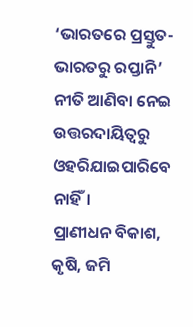‘ଭାରତରେ ପ୍ରସ୍ତୁତ-ଭାରତରୁ ରପ୍ତାନି’ ନୀତି ଆଣିବା ନେଇ ଉତ୍ତରଦାୟିତ୍ୱରୁ ଓହରିଯାଇପାରିବେ ନାହିଁ।
ପ୍ରାଣୀଧନ ବିକାଶ, କୃଷି, ଜମି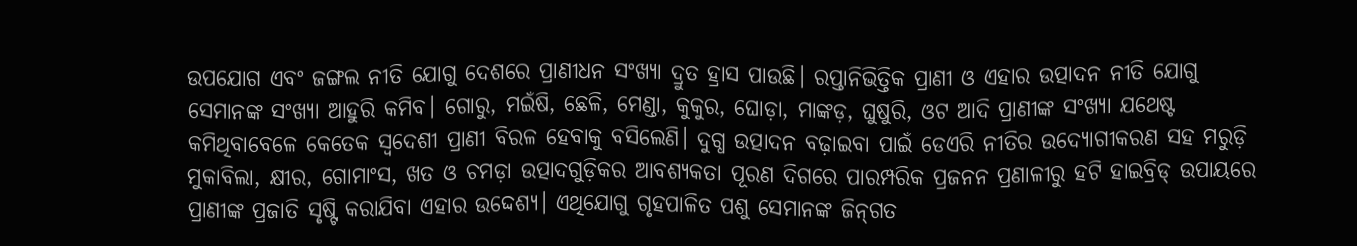ଉପଯୋଗ ଏବଂ ଜଙ୍ଗଲ ନୀତି ଯୋଗୁ ଦେଶରେ ପ୍ରାଣୀଧନ ସଂଖ୍ୟା ଦ୍ରୁତ ହ୍ରାସ ପାଉଛି। ରପ୍ତାନିଭିତ୍ତିକ ପ୍ରାଣୀ ଓ ଏହାର ଉତ୍ପାଦନ ନୀତି ଯୋଗୁ ସେମାନଙ୍କ ସଂଖ୍ୟା ଆହୁରି କମିବ। ଗୋରୁ, ମଇଁଷି, ଛେଳି, ମେଣ୍ଡା, କୁକୁର, ଘୋଡ଼ା, ମାଙ୍କଡ଼, ଘୁଷୁରି, ଓଟ ଆଦି ପ୍ରାଣୀଙ୍କ ସଂଖ୍ୟା ଯଥେଷ୍ଟ କମିଥିବାବେଳେ କେତେକ ସ୍ବଦେଶୀ ପ୍ରାଣୀ ବିରଳ ହେବାକୁ ବସିଲେଣି। ଦୁଗ୍ଧ ଉତ୍ପାଦନ ବଢ଼ାଇବା ପାଇଁ ଡେଏରି ନୀତିର ଉଦ୍ୟୋଗୀକରଣ ସହ ମରୁଡ଼ି ମୁକାବିଲା, କ୍ଷୀର, ଗୋମାଂସ, ଖତ ଓ ଚମଡ଼ା ଉତ୍ପାଦଗୁଡ଼ିକର ଆବଶ୍ୟକତା ପୂରଣ ଦିଗରେ ପାରମ୍ପରିକ ପ୍ରଜନନ ପ୍ରଣାଳୀରୁ ହଟି ହାଇବ୍ରିଡ୍‌ ଉପାୟରେ ପ୍ରାଣୀଙ୍କ ପ୍ରଜାତି ସୃଷ୍ଟି କରାଯିବା ଏହାର ଉଦ୍ଦେଶ୍ୟ। ଏଥିଯୋଗୁ ଗୃହପାଳିତ ପଶୁ ସେମାନଙ୍କ ଜିନ୍‌ଗତ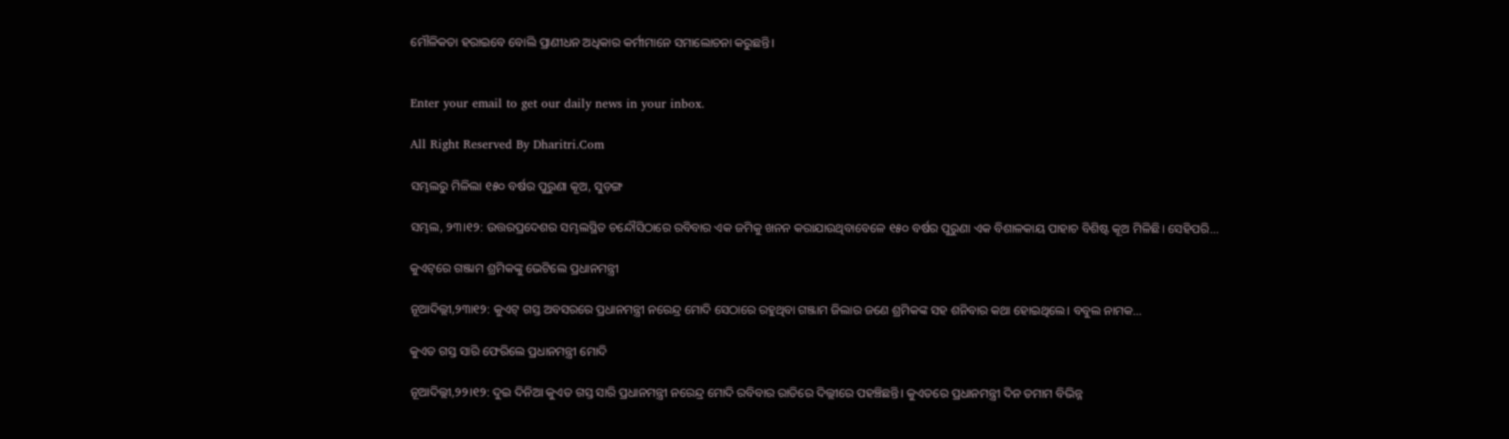ମୌଳିକତା ହରାଇବେ ବୋଲି ପ୍ରାଣୀଧନ ଅଧିକାର କର୍ମୀମାନେ ସମାଲୋଚନା କରୁଛନ୍ତି।


Enter your email to get our daily news in your inbox.

All Right Reserved By Dharitri.Com

ସମ୍ଭଲରୁ ମିଳିଲା ୧୫୦ ବର୍ଷର ପୁରୁଣା କୂଅ, ସୁଡ଼ଙ୍ଗ

ସମ୍ଭଲ, ୨୩।୧୨: ଉତ୍ତରପ୍ରଦେଶର ସମ୍ଭଲସ୍ଥିତ ଚନ୍ଦୌସିଠାରେ ରବିବାର ଏକ ଜମିକୁ ଖନନ କରାଯାଉଥିବାବେଳେ ୧୫୦ ବର୍ଷର ପୁରୁଣା ଏକ ବିଶାଳକାୟ ପାହାଚ ବିଶିଷ୍ଟ କୂଅ ମିଳିଛି। ସେହିପରି...

କୁଏଟ୍‌ରେ ଗଞ୍ଜାମ ଶ୍ରମିକଙ୍କୁ ଭେଟିଲେ ପ୍ରଧାନମନ୍ତ୍ରୀ

ନୂଆଦିଲ୍ଲୀ,୨୩ା୧୨: କୁଏଟ୍‌ ଗସ୍ତ ଅବସରରେ ପ୍ରଧାନମନ୍ତ୍ରୀ ନରେନ୍ଦ୍ର ମୋଦି ସେଠାରେ ରହୁଥିବା ଗଞ୍ଜାମ ଜିଲାର ଜଣେ ଶ୍ରମିକଙ୍କ ସହ ଶନିବାର କଥା ହୋଇଥିଲେ। ବବୁଲ ନାମକ...

କୁଏତ ଗସ୍ତ ସାରି ଫେରିଲେ ପ୍ରଧାନମନ୍ତ୍ରୀ ମୋଦି

ନୂଆଦିଲ୍ଲୀ,୨୨।୧୨: ଦୁଇ ଦିନିଆ କୁଏତ ଗସ୍ତ ସାରି ପ୍ରଧାନମନ୍ତ୍ରୀ ନରେନ୍ଦ୍ର ମୋଦି ରବିବାର ରାତିରେ ଦିଲ୍ଲୀରେ ପହଞ୍ଚିଛନ୍ତି। କୁଏତରେ ପ୍ରଧାନମନ୍ତ୍ରୀ ଦିନ ତମାମ ବିଭିନ୍ନ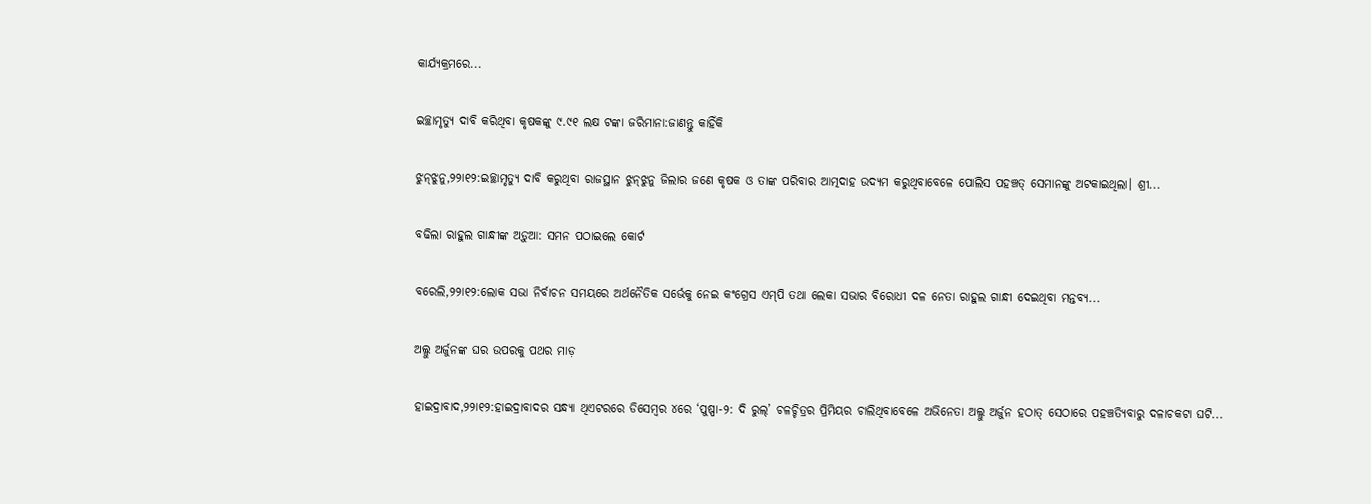କାର୍ଯ୍ୟକ୍ରମରେ...

ଇଚ୍ଛାମୃତ୍ୟୁ ଦାବି କରିଥିବା କୃଷକଙ୍କୁ ୯.୯୧ ଲକ୍ଷ ଟଙ୍କା ଜରିମାନା:ଜାଣନ୍ତୁ କାହିଁକି

ଝୁନ୍‌ଝୁନୁ,୨୨ା୧୨:ଇଚ୍ଛାମୃତ୍ୟୁ ଦାବି କରୁଥିବା ରାଜସ୍ଥାନ ଝୁନ୍‌ଝୁନୁ ଜିଲାର ଜଣେ କୃଷକ ଓ ତାଙ୍କ ପରିବାର ଆତ୍ମଦାହ ଉଦ୍ୟମ କରୁଥିବାବେଳେ ପୋଲିସ ପହଞ୍ଚତ୍ ସେମାନଙ୍କୁ ଅଟକାଇଥିଲା। ଶ୍ରୀ...

ବଢିଲା ରାହୁଲ ଗାନ୍ଧୀଙ୍କ ଅଡ଼ୁଆ: ସମନ ପଠାଇଲେ କୋର୍ଟ

ବରେଲି,୨୨ା୧୨:ଲୋକ ସଭା ନିର୍ବାଚନ ସମୟରେ ଅର୍ଥନୈତିକ ସର୍ଭେକୁ ନେଇ କଂଗ୍ରେସ ଏମ୍‌ପି ତଥା ଲେକା ସଭାର ବିରୋଧୀ ଦଳ ନେତା ରାହୁଲ ଗାନ୍ଧୀ ଦେଇଥିବା ମନ୍ତବ୍ୟ...

ଅଲ୍ଲୁ ଅର୍ଜୁନଙ୍କ ଘର ଉପରକୁ ପଥର ମାଡ଼

ହାଇଦ୍ରାବାଦ,୨୨ା୧୨:ହାଇଦ୍ରାବାଦର ସନ୍ଧ୍ୟା ଥିଏଟରରେ ଡିସେମ୍ବର ୪ରେ ‘ପୁଷ୍ପା-୨: ଦି ରୁଲ୍‌’ ଚଳଚ୍ଚିତ୍ରର ପ୍ରିମିୟର ଚାଲିଥିବାବେଳେ ଅଭିନେତା ଅଲ୍ଲୁ ଅର୍ଜୁନ ହଠାତ୍‌ ସେଠାରେ ପହଞ୍ଚତ୍ୟିବାରୁ ଦଳାଚକଟା ଘଟି...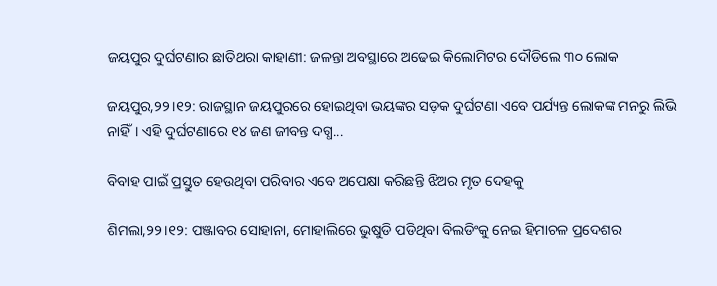ଜୟପୁର ଦୁର୍ଘଟଣାର ଛାତିଥରା କାହାଣୀ: ଜଳନ୍ତା ଅବସ୍ଥାରେ ଅଢେଇ କିଲୋମିଟର ଦୌଡିଲେ ୩୦ ଲୋକ

ଜୟପୁର,୨୨।୧୨: ରାଜସ୍ଥାନ ଜୟପୁରରେ ହୋଇଥିବା ଭୟଙ୍କର ସଡ଼କ ଦୁର୍ଘଟଣା ଏବେ ପର୍ଯ୍ୟନ୍ତ ଲୋକଙ୍କ ମନରୁ ଲିଭି ନାହିଁ। ଏହି ଦୁର୍ଘଟଣାରେ ୧୪ ଜଣ ଜୀବନ୍ତ ଦଗ୍ଧ...

ବିବାହ ପାଇଁ ପ୍ରସ୍ତୁତ ହେଉଥିବା ପରିବାର ଏବେ ଅପେକ୍ଷା କରିଛନ୍ତି ଝିଅର ମୃତ ଦେହକୁ

ଶିମଲା,୨୨।୧୨: ପଞ୍ଜାବର ସୋହାନା, ମୋହାଲିରେ ଭୁଷୁଡି ପଡିଥିବା ବିଲଡିଂକୁ ନେଇ ହିମାଚଳ ପ୍ରଦେଶର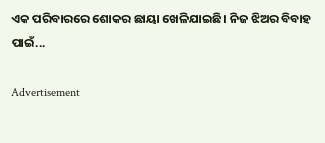ଏକ ପରିବାରରେ ଶୋକର ଛାୟା ଖେଳିଯାଇଛି। ନିଜ ଝିଅର ବିବାହ ପାଇଁ...

Advertisement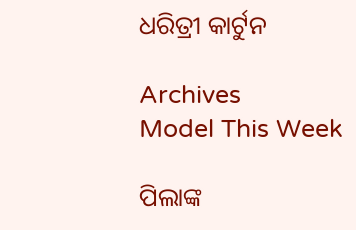ଧରିତ୍ରୀ କାର୍ଟୁନ

Archives
Model This Week

ପିଲାଙ୍କ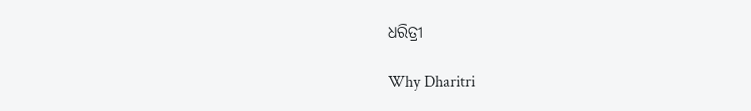ଧରିତ୍ରୀ

Why Dharitri